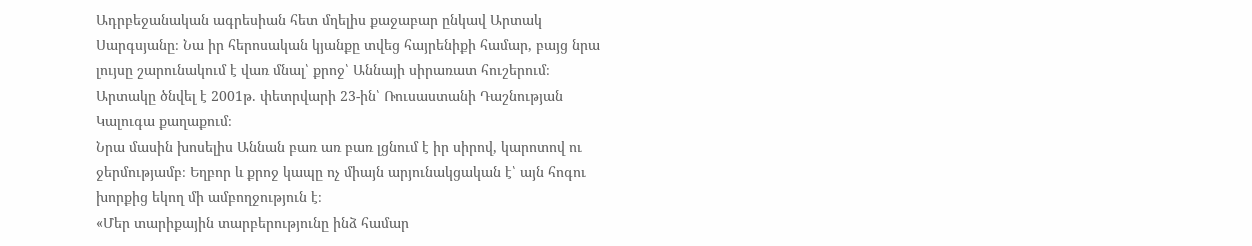Ադրբեջանական ագրեսիան հետ մղելիս քաջաբար ընկավ Արտակ Սարգսյանը։ Նա իր հերոսական կյանքը տվեց հայրենիքի համար, բայց նրա լույսը շարունակում է վառ մնալ՝ քրոջ՝ Աննայի սիրառատ հուշերում։
Արտակը ծնվել է 2001թ. փետրվարի 23-ին՝ Ռուսաստանի Դաշնության Կալուգա քաղաքում։
Նրա մասին խոսելիս Աննան բառ առ բառ լցնում է իր սիրով, կարոտով ու ջերմությամբ։ Եղբոր և քրոջ կապը ոչ միայն արյունակցական է՝ այն հոգու խորքից եկող մի ամբողջություն է։
«Մեր տարիքային տարբերությունը ինձ համար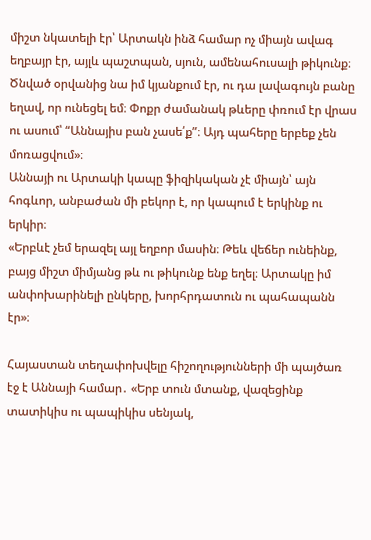միշտ նկատելի էր՝ Արտակն ինձ համար ոչ միայն ավագ եղբայր էր, այլև պաշտպան, սյուն, ամենահուսալի թիկունք։ Ծնված օրվանից նա իմ կյանքում էր, ու դա լավագույն բանը եղավ, որ ունեցել եմ։ Փոքր ժամանակ թևերը փռում էր վրաս ու ասում՝ “Աննայիս բան չասե՛ք”։ Այդ պահերը երբեք չեն մոռացվում»։
Աննայի ու Արտակի կապը ֆիզիկական չէ միայն՝ այն հոգևոր, անբաժան մի բեկոր է, որ կապում է երկինք ու երկիր։
«Երբևէ չեմ երազել այլ եղբոր մասին։ Թեև վեճեր ունեինք, բայց միշտ միմյանց թև ու թիկունք ենք եղել։ Արտակը իմ անփոխարինելի ընկերը, խորհրդատուն ու պահապանն էր»։

Հայաստան տեղափոխվելը հիշողությունների մի պայծառ էջ է Աննայի համար․ «Երբ տուն մտանք, վազեցինք տատիկիս ու պապիկիս սենյակ,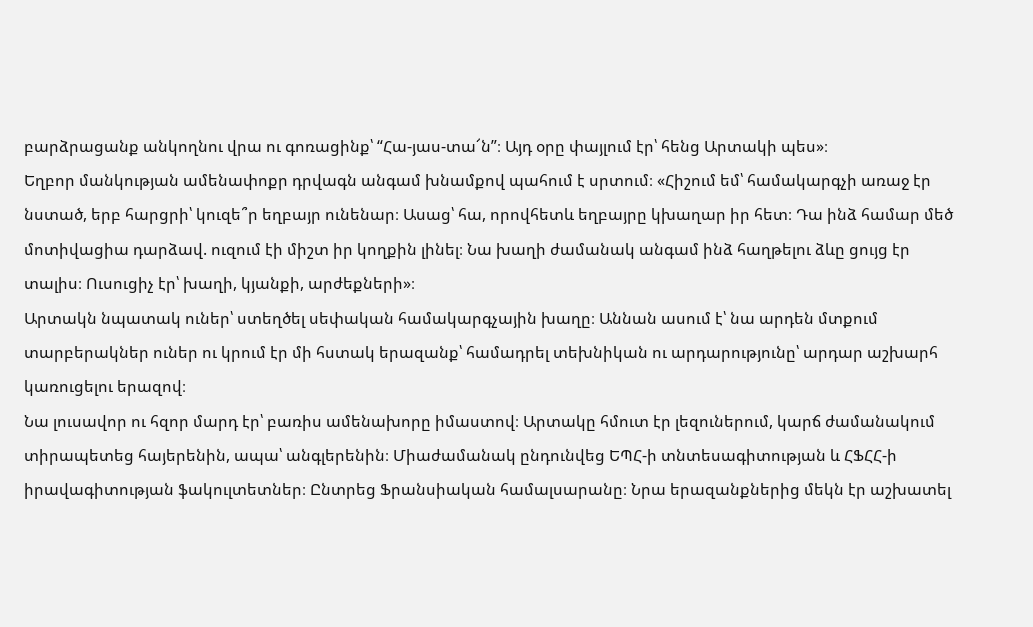բարձրացանք անկողնու վրա ու գոռացինք՝ “Հա-յաս-տա՜ն”։ Այդ օրը փայլում էր՝ հենց Արտակի պես»։
Եղբոր մանկության ամենափոքր դրվագն անգամ խնամքով պահում է սրտում։ «Հիշում եմ՝ համակարգչի առաջ էր նստած, երբ հարցրի՝ կուզե՞ր եղբայր ունենար։ Ասաց՝ հա, որովհետև եղբայրը կխաղար իր հետ։ Դա ինձ համար մեծ մոտիվացիա դարձավ. ուզում էի միշտ իր կողքին լինել։ Նա խաղի ժամանակ անգամ ինձ հաղթելու ձևը ցույց էր տալիս։ Ուսուցիչ էր՝ խաղի, կյանքի, արժեքների»։
Արտակն նպատակ ուներ՝ ստեղծել սեփական համակարգչային խաղը։ Աննան ասում է՝ նա արդեն մտքում տարբերակներ ուներ ու կրում էր մի հստակ երազանք՝ համադրել տեխնիկան ու արդարությունը՝ արդար աշխարհ կառուցելու երազով։
Նա լուսավոր ու հզոր մարդ էր՝ բառիս ամենախորը իմաստով։ Արտակը հմուտ էր լեզուներում, կարճ ժամանակում տիրապետեց հայերենին, ապա՝ անգլերենին։ Միաժամանակ ընդունվեց ԵՊՀ-ի տնտեսագիտության և ՀՖՀՀ-ի իրավագիտության ֆակուլտետներ։ Ընտրեց Ֆրանսիական համալսարանը։ Նրա երազանքներից մեկն էր աշխատել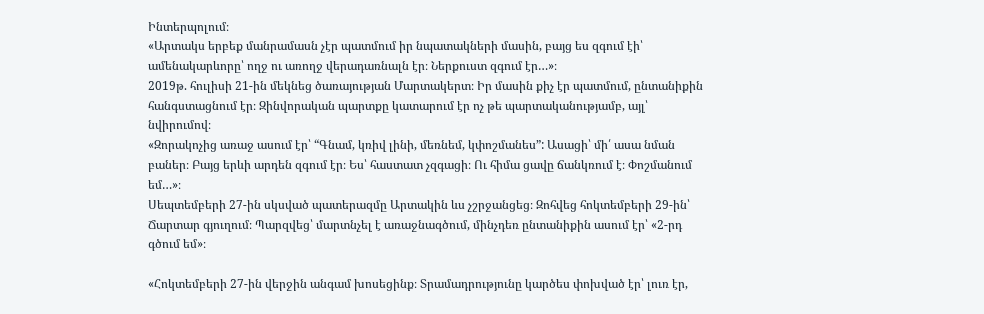Ինտերպոլում։
«Արտակս երբեք մանրամասն չէր պատմում իր նպատակների մասին, բայց ես զգում էի՝ ամենակարևորը՝ ողջ ու առողջ վերադառնալն էր։ Ներքուստ զգում էր…»։
2019թ. հուլիսի 21-ին մեկնեց ծառայության Մարտակերտ։ Իր մասին քիչ էր պատմում, ընտանիքին հանգստացնում էր։ Զինվորական պարտքը կատարում էր ոչ թե պարտականությամբ, այլ՝ նվիրումով։
«Զորակոչից առաջ ասում էր՝ “Գնամ, կռիվ լինի, մեռնեմ, կփոշմանես”: Ասացի՝ մի՛ ասա նման բաներ։ Բայց երևի արդեն զգում էր։ Ես՝ հաստատ չզգացի։ Ու հիմա ցավը ճանկռում է։ Փոշմանում եմ…»։
Սեպտեմբերի 27-ին սկսված պատերազմը Արտակին ևս չշրջանցեց։ Զոհվեց հոկտեմբերի 29-ին՝ Ճարտար գյուղում։ Պարզվեց՝ մարտնչել է առաջնագծում, մինչդեռ ընտանիքին ասում էր՝ «2-րդ գծում եմ»։

«Հոկտեմբերի 27-ին վերջին անգամ խոսեցինք։ Տրամադրությունը կարծես փոխված էր՝ լուռ էր,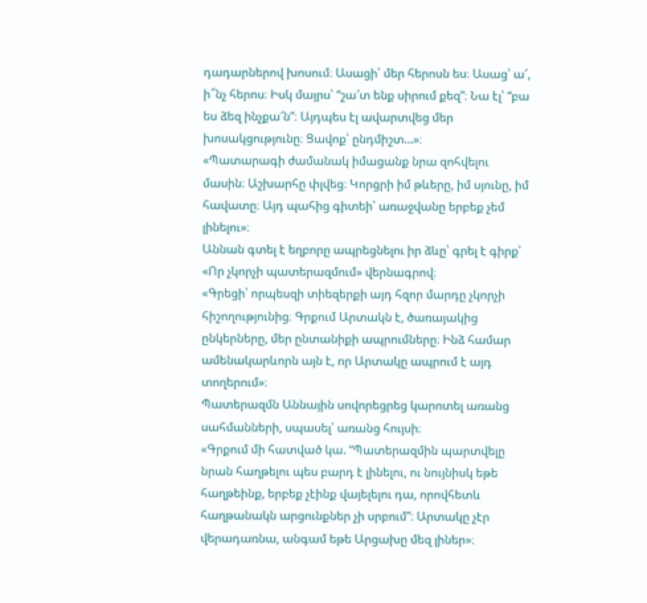դադարներով խոսում։ Ասացի՝ մեր հերոսն ես։ Ասաց՝ ա՜, ի՞նչ հերոս։ Իսկ մայրս՝ “շա՜տ ենք սիրում քեզ”։ Նա էլ՝ “բա ես ձեզ ինչքա՜ն”։ Այդպես էլ ավարտվեց մեր խոսակցությունը։ Ցավոք՝ ընդմիշտ…»։
«Պատարագի ժամանակ իմացանք նրա զոհվելու մասին։ Աշխարհը փլվեց։ Կորցրի իմ թևերը, իմ սյունը, իմ հավատը։ Այդ պահից գիտեի՝ առաջվանը երբեք չեմ լինելու»։
Աննան գտել է եղբորը ապրեցնելու իր ձևը՝ գրել է գիրք՝ «Որ չկորչի պատերազմում» վերնագրով։
«Գրեցի՝ որպեսզի տիեզերքի այդ հզոր մարդը չկորչի հիշողությունից։ Գրքում Արտակն է, ծառայակից ընկերները, մեր ընտանիքի ապրումները։ Ինձ համար ամենակարևորն այն է, որ Արտակը ապրում է այդ տողերում»։
Պատերազմն Աննային սովորեցրեց կարոտել առանց սահմանների, սպասել՝ առանց հույսի։
«Գրքում մի հատված կա. “Պատերազմին պարտվելը նրան հաղթելու պես բարդ է լինելու, ու նույնիսկ եթե հաղթեինք, երբեք չէինք վայելելու դա, որովհետև հաղթանակն արցունքներ չի սրբում”։ Արտակը չէր վերադառնա, անգամ եթե Արցախը մեզ լիներ»։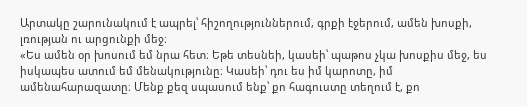Արտակը շարունակում է ապրել՝ հիշողություններում, գրքի էջերում, ամեն խոսքի, լռության ու արցունքի մեջ։
«Ես ամեն օր խոսում եմ նրա հետ։ Եթե տեսնեի, կասեի՝ պաթոս չկա խոսքիս մեջ, ես իսկապես ատում եմ մենակությունը։ Կասեի՝ դու ես իմ կարոտը, իմ ամենահարազատը։ Մենք քեզ սպասում ենք՝ քո հագուստը տեղում է, քո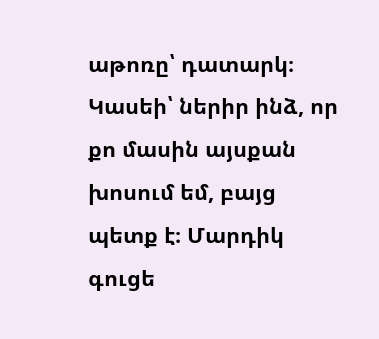աթոռը՝ դատարկ։ Կասեի՝ ներիր ինձ, որ քո մասին այսքան խոսում եմ, բայց պետք է։ Մարդիկ գուցե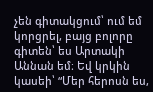չեն գիտակցում՝ ում եմ կորցրել, բայց բոլորը գիտեն՝ ես Արտակի Աննան եմ։ Եվ կրկին կասեի՝ “Մեր հերոսն ես,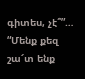գիտես, չէ՞”… “Մենք քեզ շա՜տ ենք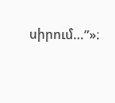սիրում…”»։